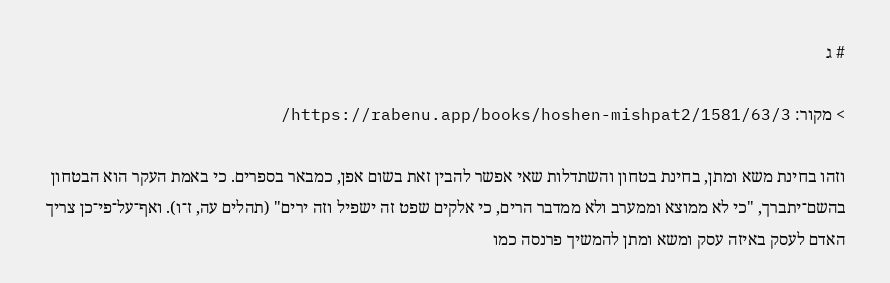# ג

> מקור: https://rabenu.app/books/hoshen-mishpat2/1581/63/3/

וזהו בחינת משא ומתן, בחינת בטחון והשתדלות שאי אפשר להבין זאת בשום אפן, כמבאר בספרים. כי באמת העקר הוא הבטחון בהשם־יתברך, "כי לא ממוצא וממערב ולא ממדבר הרים, כי אלקים שפט זה ישפיל וזה ירים" (תהלים עה, ז־ו). ואף־על־פי־כן צריך האדם לעסק באיזה עסק ומשא ומתן להמשיך פרנסה כמו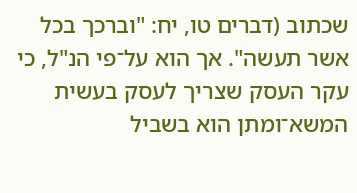שכתוב (דברים טו, יח: "וברכך בכל אשר תעשה". אך הוא על־פי הנ"ל, כי עקר העסק שצריך לעסק בעשית המשא־ומתן הוא בשביל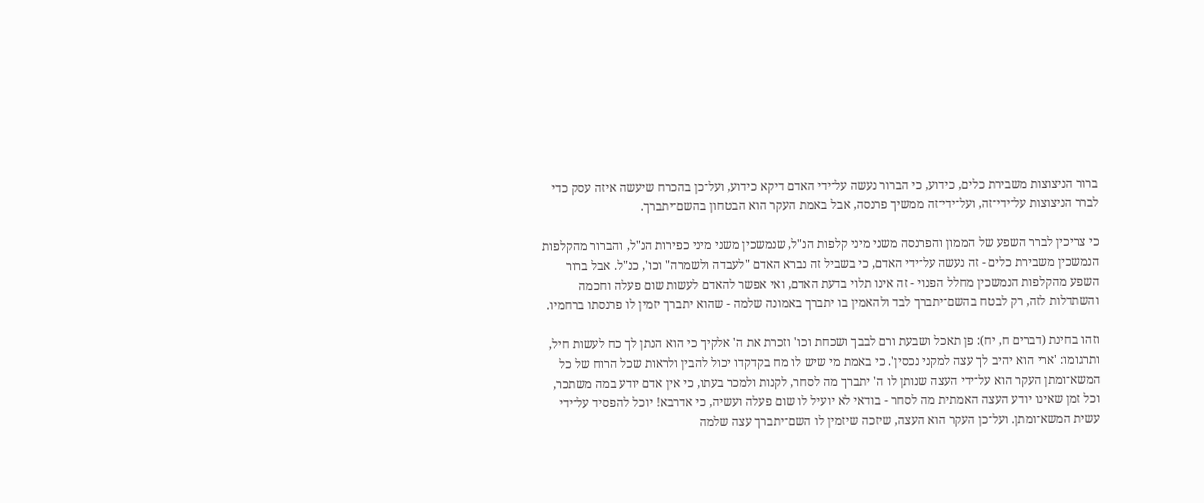ברור הניצוצות משבירת כלים, כידוע, כי הברור נעשה על־ידי האדם דיקא כידוע, ועל־כן בהכרח שיעשה איזה עסק כדי לברר הניצוצות על־ידי־זה, ועל־ידי־זה ממשיך פרנסה, אבל באמת העקר הוא הבטחון בהשם־יתברך.

כי צריכין לברר השפע של הממון והפרנסה משני מיני קלפות הנ"ל, שנמשכין משני מיני כפירות הנ"ל, והברור מהקלפות הנמשכין משבירת כלים - זה נעשה על־ידי האדם, כי בשביל זה נברא האדם "לעבדה ולשמרה" וכו', כנ"ל. אבל ברור השפע מהקלפות הנמשכין מחלל הפנוי - זה אינו תלוי בדעת האדם, ואי אפשר להאדם לעשות שום פעלה וחכמה והשתדלות לזה, רק לבטח בהשם־יתברך לבד ולהאמין בו יתברך באמונה שלמה - שהוא יתברך יזמין לו פרנסתו ברחמיו.

וזהו בחינת (דברים ח, יח): פן תאכל ושבעת ורם לבבך ושכחת וכו' וזכרת את ה' אלקיך כי הוא הנתן לך כח לעשות חיל, ותרגומו: 'ארי הוא יהיב לך עצה למקני נכסין'. כי באמת מי שיש לו מח בקדקדו יכול להבין ולראות שכל הרוח של כל המשא־ומתן העקר הוא על־ידי העצה שנותן לו ה' יתברך מה לסחר, לקנות ולמכר בעתו, כי אין אדם יודע במה משתכר, וכל זמן שאינו יודע העצה האמתית מה לסחר - בודאי לא יועיל לו שום פעלה ועשיה, כי אדרבא! יוכל להפסיד על־ידי עשית המשא־ומתן. ועל־כן העקר הוא העצה, שיזכה שיזמין לו השם־יתברך עצה שלמה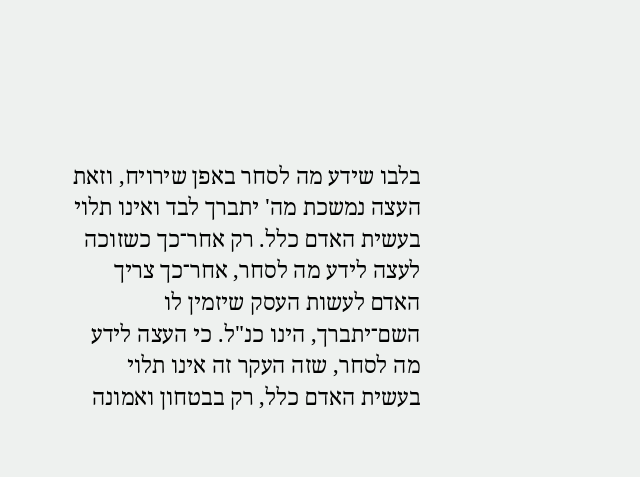בלבו שידע מה לסחר באפן שירויח, וזאת העצה נמשכת מה' יתברך לבד ואינו תלוי בעשית האדם כלל. רק אחר־כך כשזוכה לעצה לידע מה לסחר, אחר־כך צריך האדם לעשות העסק שיזמין לו השם־יתברך, הינו כנ"ל. כי העצה לידע מה לסחר, שזה העקר זה אינו תלוי בעשית האדם כלל, רק בבטחון ואמונה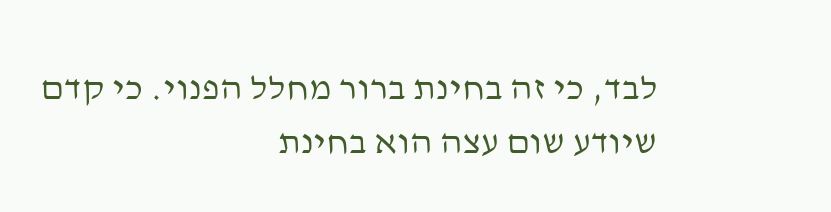לבד, כי זה בחינת ברור מחלל הפנוי. כי קדם שיודע שום עצה הוא בחינת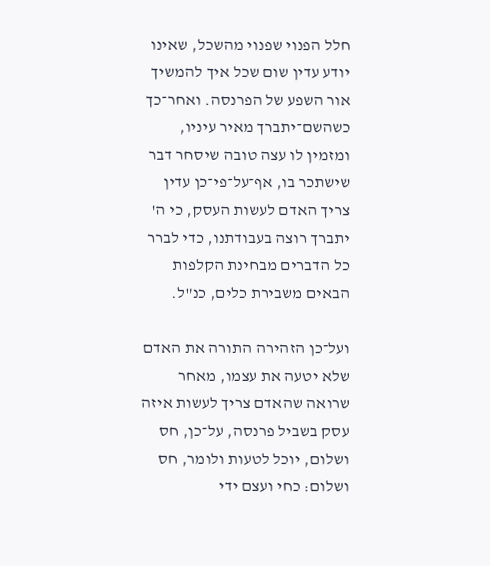חלל הפנוי שפנוי מהשכל, שאינו יודע עדין שום שכל איך להמשיך אור השפע של הפרנסה. ואחר־כך כשהשם־יתברך מאיר עיניו, ומזמין לו עצה טובה שיסחר דבר שישתכר בו, אף־על־פי־כן עדין צריך האדם לעשות העסק, כי ה' יתברך רוצה בעבודתנו, כדי לברר כל הדברים מבחינת הקלפות הבאים משבירת כלים, כנ"ל.

ועל־כן הזהירה התורה את האדם שלא יטעה את עצמו, מאחר שרואה שהאדם צריך לעשות איזה עסק בשביל פרנסה, על־כן, חס ושלום, יוכל לטעות ולומר, חס ושלום: כחי ועצם ידי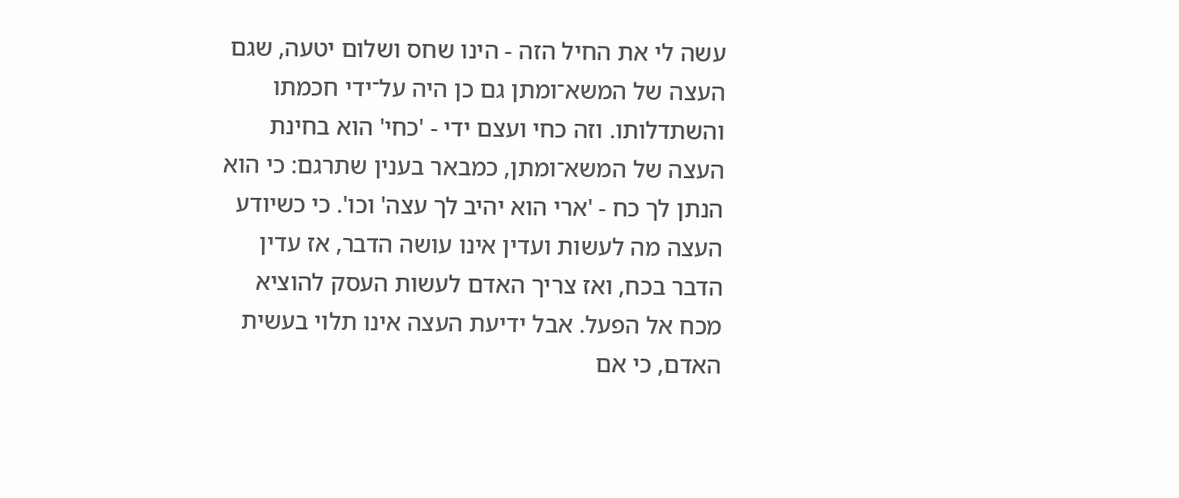עשה לי את החיל הזה - הינו שחס ושלום יטעה, שגם העצה של המשא־ומתן גם כן היה על־ידי חכמתו והשתדלותו. וזה כחי ועצם ידי - 'כחי' הוא בחינת העצה של המשא־ומתן, כמבאר בענין שתרגם: כי הוא הנתן לך כח - 'ארי הוא יהיב לך עצה' וכו'. כי כשיודע העצה מה לעשות ועדין אינו עושה הדבר, אז עדין הדבר בכח, ואז צריך האדם לעשות העסק להוציא מכח אל הפעל. אבל ידיעת העצה אינו תלוי בעשית האדם, כי אם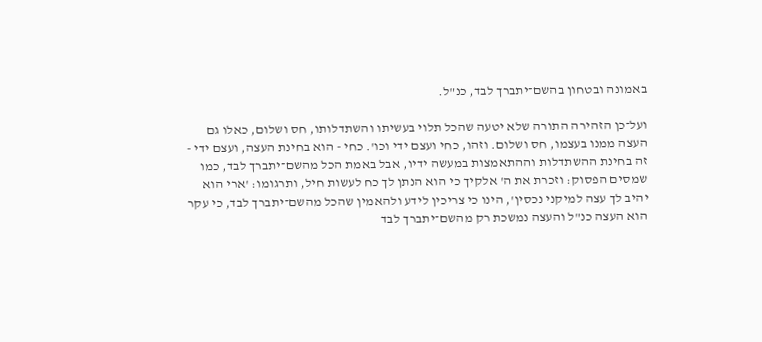באמונה ובטחון בהשם־יתברך לבד, כנ"ל.

ועל־כן הזהירה התורה שלא יטעה שהכל תלוי בעשיתו והשתדלותו, חס ושלום, כאלו גם העצה ממנו בעצמו, חס ושלום. וזהו, כחי ועצם ידי וכו'. כחי - הוא בחינת העצה, ועצם ידי - זה בחינת ההשתדלות וההתאמצות במעשה ידיו, אבל באמת הכל מהשם־יתברך לבד, כמו שמסים הפסוק: וזכרת את ה' אלקיך כי הוא הנתן לך כח לעשות חיל, ותרגומו: 'ארי הוא יהיב לך עצה למיקני נכסין', הינו כי צריכין לידע ולהאמין שהכל מהשם־יתברך לבד, כי עקר הוא העצה כנ"ל והעצה נמשכת רק מהשם־יתברך לבד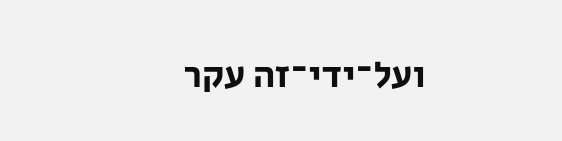ועל־ידי־זה עקר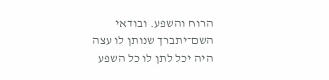הרוח והשפע. ובודאי השם־יתברך שנותן לו עצה היה יכל לתן לו כל השפע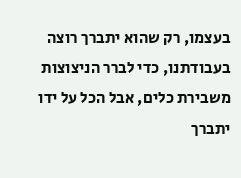בעצמו, רק שהוא יתברך רוצה בעבודתנו, כדי לברר הניצוצות משבירת כלים, אבל הכל על ידו יתברך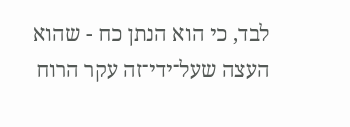לבד, כי הוא הנתן כח - שהוא העצה שעל־ידי־זה עקר הרוח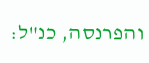והפרנסה, כנ"ל: